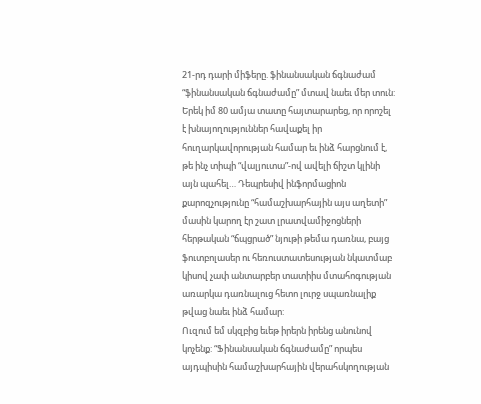21-րդ դարի միֆերը. ֆինանսական ճգնաժամ
“ֆինանսական ճգնաժամը” մտավ նաեւ մեր տուն: Երեկ իմ 80 ամյա տատը հայտարարեց, որ որոշել է խնայողություններ հավաքել իր հուղարկավորության համար եւ ինձ հարցնում է, թե ինչ տիպի “վալյուտա”-ով ավելի ճիշտ կլինի այն պահել… Դեպրեսիվ ինֆորմացիոն քարոզչությունը “համաշխարհային այս աղետի” մասին կարող էր շատ լրատվամիջոցների հերթական “ճպցրած” նյութի թեմա դառնա, բայց ֆուտբոլասեր ու հեռուստատեսության նկատմաբ կիսով չափ անտարբեր տատիիս մտահոգության առարկա դառնալուց հետո լուրջ սպառնալիք թվաց նաեւ ինձ համար:
Ուզում եմ սկզբից եւեթ իրերն իրենց անունով կոչենք: “Ֆինանսական ճգնաժամը” որպես այդպիսին համաշխարհային վերահսկողության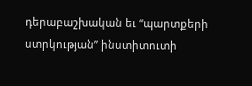դերաբաշխական եւ “պարտքերի ստրկության” ինստիտուտի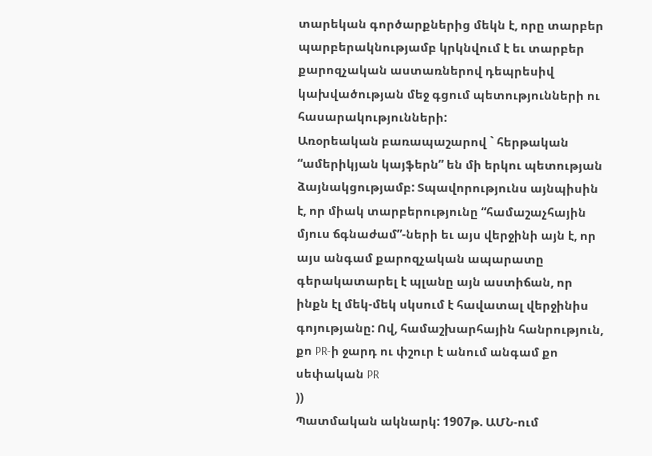տարեկան գործարքներից մեկն է, որը տարբեր պարբերակնությամբ կրկնվում է եւ տարբեր քարոզչական աստառներով դեպրեսիվ կախվածության մեջ գցում պետությունների ու հասարակությունների:
Առօրեական բառապաշարով ` հերթական “ամերիկյան կայֆերն” են մի երկու պետության ձայնակցությամբ: Տպավորությունս այնպիսին է, որ միակ տարբերությունը “համաշաչհային մյուս ճգնաժամ”-ների եւ այս վերջինի այն է, որ այս անգամ քարոզչական ապարատը գերակատարել է պլանը այն աստիճան, որ ինքն էլ մեկ-մեկ սկսում է հավատալ վերջինիս գոյությանը: Ով, համաշխարհային հանրություն, քո PR-ի ջարդ ու փշուր է անում անգամ քո սեփական PR
))
Պատմական ակնարկ: 1907թ. ԱՄՆ-ում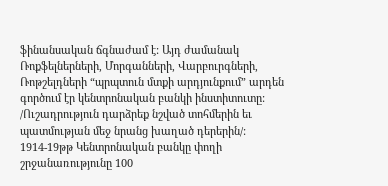ֆինանսական ճգնաժամ է: Այդ ժամանակ Ռոքֆելներների, Մորգանների, Վարբուրգների, Ռոթշելդների “պրպտուն մտքի արդյունքում” արդեն գործում էր կենտրոնական բանկի ինստիտուտը: /Ուշադրություն դարձրեք նշված տոհմերին եւ պատմության մեջ նրանց խաղած դերերին/: 1914-19թթ Կենտրոնական բանկը փողի շրջանառությունը 100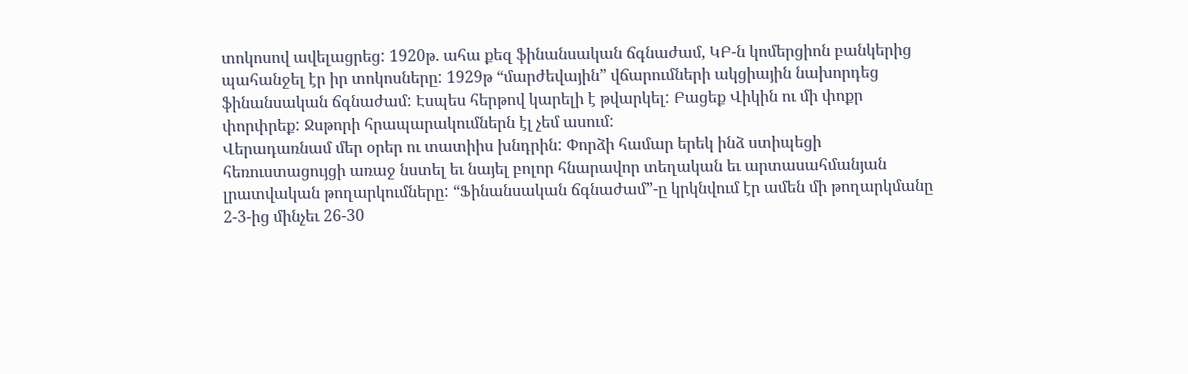տոկոսով ավելացրեց: 1920թ. ահա քեզ ֆինանսական ճգնաժամ, ԿԲ-ն կոմերցիոն բանկերից պահանջել էր իր տոկոսները: 1929թ “մարժեվային” վճարումների ակցիային նախորդեց ֆինանսական ճգնաժամ: Էսպես հերթով կարելի է թվարկել: Բացեք Վիկին ու մի փոքր փորփրեք: Ջսթորի հրապարակումներն էլ չեմ ասում:
Վերադառնամ մեր օրեր ու տատիիս խնդրին: Փորձի համար երեկ ինձ ստիպեցի հեռուստացույցի առաջ նստել եւ նայել բոլոր հնարավոր տեղական եւ արտասահմանյան լրատվական թողարկումները: “Ֆինանսական ճգնաժամ”-ը կրկնվում էր ամեն մի թողարկմանը 2-3-ից մինչեւ 26-30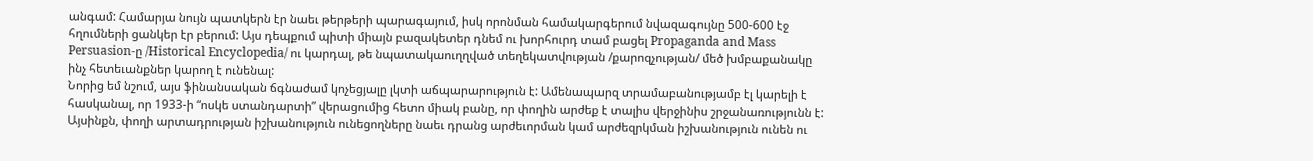անգամ: Համարյա նույն պատկերն էր նաեւ թերթերի պարագայում, իսկ որոնման համակարգերում նվազագույնը 500-600 էջ հղումների ցանկեր էր բերում: Այս դեպքում պիտի միայն բազակետեր դնեմ ու խորհուրդ տամ բացել Propaganda and Mass Persuasion-ը /Historical Encyclopedia/ ու կարդալ, թե նպատակաուղղված տեղեկատվության /քարոզչության/ մեծ խմբաքանակը ինչ հետեւանքներ կարող է ունենալ:
Նորից եմ նշում, այս ֆինանսական ճգնաժամ կոչեցյալը լկտի աճպարարություն է: Ամենապարզ տրամաբանությամբ էլ կարելի է հասկանալ, որ 1933-ի “ոսկե ստանդարտի” վերացումից հետո միակ բանը, որ փողին արժեք է տալիս վերջինիս շրջանառությունն է: Այսինքն, փողի արտադրության իշխանություն ունեցողները նաեւ դրանց արժեւորման կամ արժեզրկման իշխանություն ունեն ու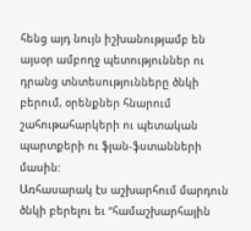հենց այդ նույն իշխանությամբ են այսօր ամբողջ պետություններ ու դրանց տնտեսությունները ծնկի բերում, օրենքներ հնարում շահութահարկերի ու պետական պարտքերի ու ֆլան-ֆստանների մասին:
Առհասարակ էս աշխարհում մարդուն ծնկի բերելու եւ “համաշխարհային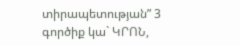տիրապետության” 3 գործիք կա` ԿՐՈՆ,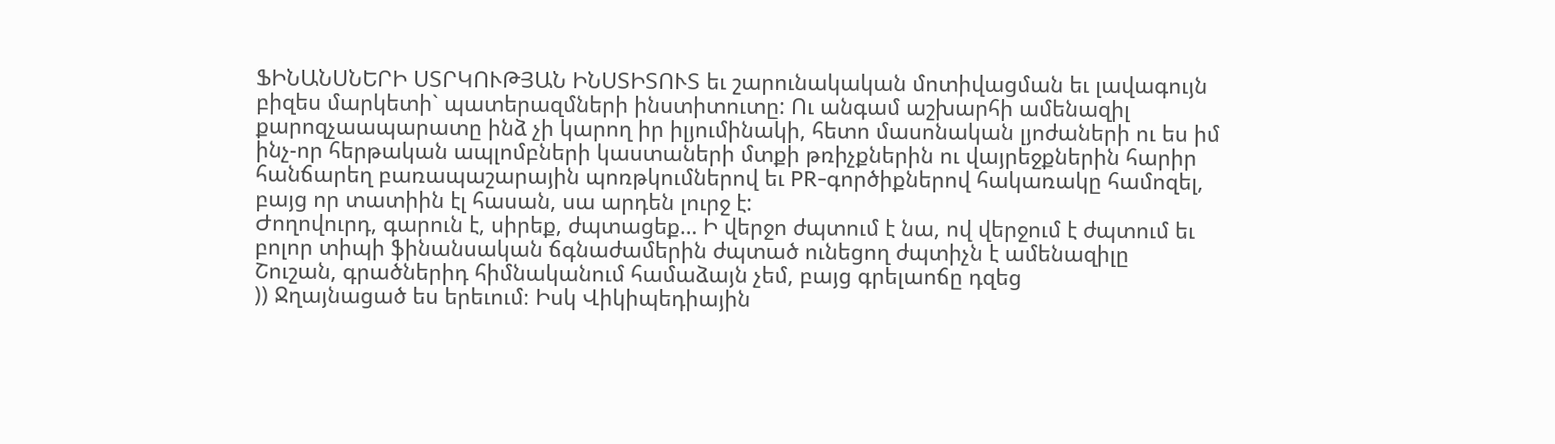ՖԻՆԱՆՍՆԵՐԻ ՍՏՐԿՈՒԹՅԱՆ ԻՆՍՏԻՏՈՒՏ եւ շարունակական մոտիվացման եւ լավագույն բիզես մարկետի` պատերազմների ինստիտուտը: Ու անգամ աշխարհի ամենազիլ քարոզչաապարատը ինձ չի կարող իր իլյումինակի, հետո մասոնական լյոժաների ու ես իմ ինչ-որ հերթական ապլոմբների կաստաների մտքի թռիչքներին ու վայրեջքներին հարիր հանճարեղ բառապաշարային պոռթկումներով եւ PR-գործիքներով հակառակը համոզել, բայց որ տատիին էլ հասան, սա արդեն լուրջ է:
Ժողովուրդ, գարուն է, սիրեք, ժպտացեք… Ի վերջո ժպտում է նա, ով վերջում է ժպտում եւ բոլոր տիպի ֆինանսական ճգնաժամերին ժպտած ունեցող ժպտիչն է ամենազիլը
Շուշան, գրածներիդ հիմնականում համաձայն չեմ, բայց գրելաոճը դզեց
)) Ջղայնացած ես երեւում։ Իսկ Վիկիպեդիային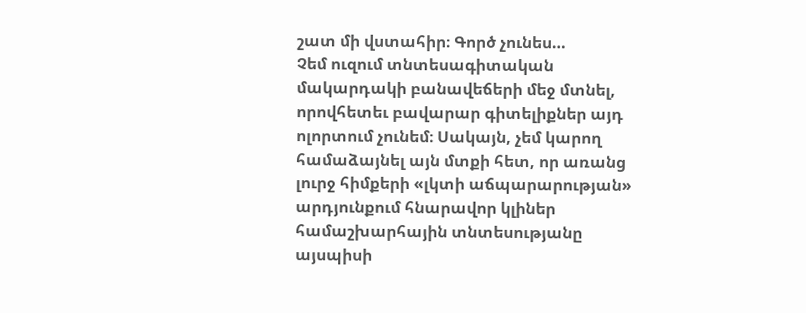շատ մի վստահիր։ Գործ չունես…
Չեմ ուզում տնտեսագիտական մակարդակի բանավեճերի մեջ մտնել, որովհետեւ բավարար գիտելիքներ այդ ոլորտում չունեմ։ Սակայն, չեմ կարող համաձայնել այն մտքի հետ, որ առանց լուրջ հիմքերի «լկտի աճպարարության» արդյունքում հնարավոր կլիներ համաշխարհային տնտեսությանը այսպիսի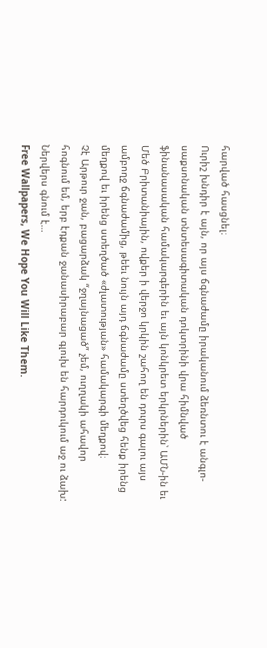հարված հասցնել։
Ուրիշ խնդիր է այն, որ այս ճգնաժամը իրականում ձեռնտու է անգլո-սաքսոնական տնտեսագիտական դոկտրինի վրա հիմնված ֆինանասական համակարգերին եւ այն կոնկրետ երկրներին՝ ԱՄՆ-ին եւ Մեծ Բրիտանիային, ովքեր ի վերջո կրկին շահող են դուրս գալու այս ամբողջ ճգնաժամից, թեեւ նույն այդ ճգնաժամը ստեղծվեց հենք իրենց մեղքով եւ իրենց ստեղծած «ժլատության» համակարգի մեղքով։
Չէ Արթուր ջան, բացարձակ “ջղայնացած” չեմ, ուղղակի ահավոր հոգնում եմ, երբ էդքան ջանասիրաբար գլուխ են հարդուկում աջ ու ձախ: Ներվերս գնում է…
Free Wallpapers, We Hope You Will Like Them.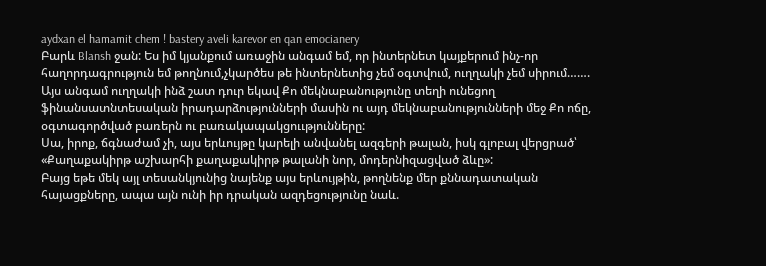aydxan el hamamit chem ! bastery aveli karevor en qan emocianery
Բարև Blansh ջան: Ես իմ կյանքում առաջին անգամ եմ, որ ինտերնետ կայքերում ինչ-որ հաղորդագրություն եմ թողնում,չկարծես թե ինտերնետից չեմ օգտվում, ուղղակի չեմ սիրում…….
Այս անգամ ուղղակի ինձ շատ դուր եկավ Քո մեկնաբանությունը տեղի ունեցող ֆինանսատնտեսական իրադարձությունների մասին ու այդ մեկնաբանությունների մեջ Քո ոճը, օգտագործված բառերն ու բառակապակցոււթյունները:
Սա, իրոք, ճգնաժամ չի, այս երևույթը կարելի անվանել ազգերի թալան, իսկ գլոբալ վերցրած՝ «Քաղաքակիրթ աշխարհի քաղաքակիրթ թալանի նոր, մոդերնիզացված ձևը»:
Բայց եթե մեկ այլ տեսանկյունից նայենք այս երևույթին, թողնենք մեր քննադատական հայացքները, ապա այն ունի իր դրական ազդեցությունը նաև.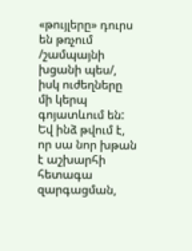«թույլերը» դուրս են թռչում /շամպայնի խցանի պես/, իսկ ուժեղները մի կերպ գոյատևում են: Եվ ինձ թվում է, որ սա նոր խթան է աշխարհի հետագա զարգացման,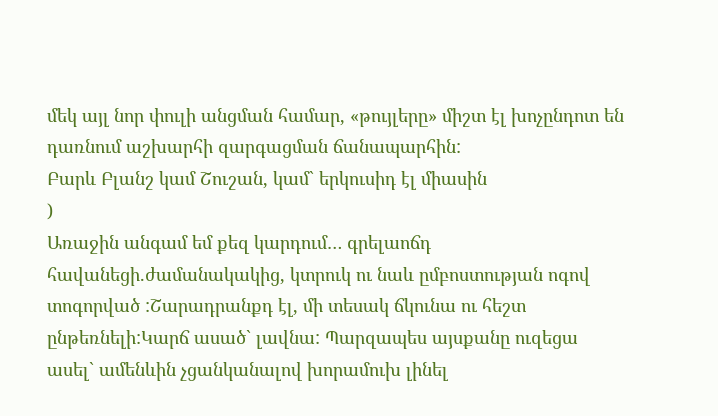մեկ այլ նոր փուլի անցման համար, «թույլերը» միշտ էլ խոչընդոտ են դառնում աշխարհի զարգացման ճանապարհին:
Բարև Բլանշ կամ Շուշան, կամ` երկուսիդ էլ միասին
)
Առաջին անգամ եմ քեզ կարդում… գրելաոճդ հավանեցի.ժամանակակից, կտրուկ ու նաև ըմբոստության ոգով տոգորված :Շարադրանքդ էլ, մի տեսակ ճկունա ու հեշտ ընթեռնելի:Կարճ ասած` լավնա: Պարզապես այսքանը ուզեցա ասել` ամենևին չցանկանալով խորամուխ լինել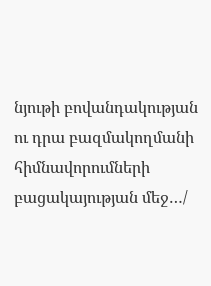նյութի բովանդակության ու դրա բազմակողմանի հիմնավորումների բացակայության մեջ…/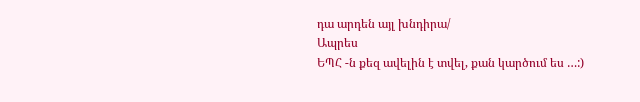դա արդեն այլ խնդիրա/
Ապրես
ԵՊՀ -ն քեզ ավելին է տվել, քան կարծում ես …:)